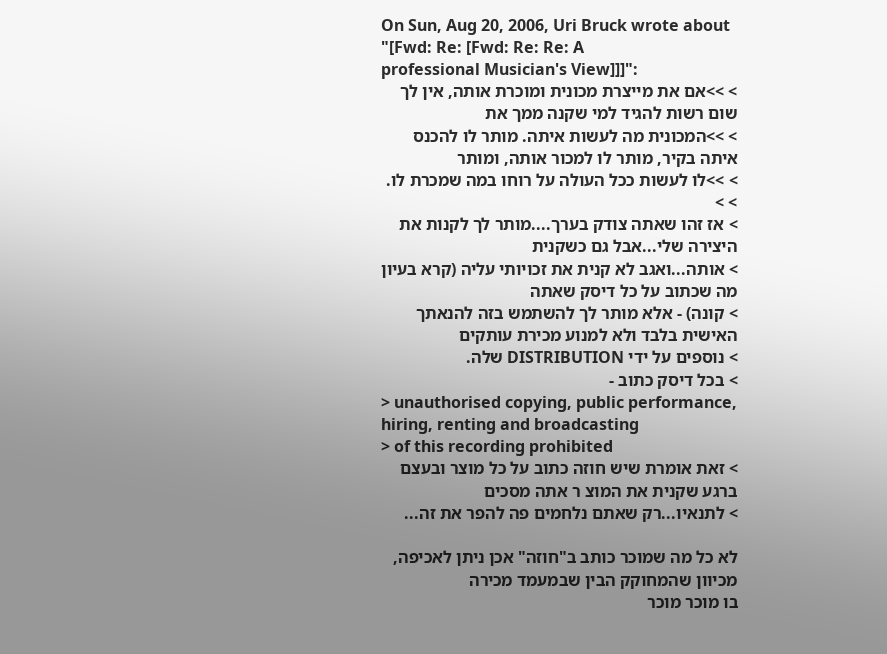On Sun, Aug 20, 2006, Uri Bruck wrote about "[Fwd: Re: [Fwd: Re: Re: A
professional Musician's View]]]":
> >>אם את מייצרת מכונית ומוכרת אותה, אין לך שום רשות להגיד למי שקנה ממך את
> >>המכונית מה לעשות איתה. מותר לו להכנס איתה בקיר, מותר לו למכור אותה, ומותר
> >>לו לעשות ככל העולה על רוחו במה שמכרת לו.
> >
> אז זהו שאתה צודק בערך....מותר לך לקנות את היצירה שלי...אבל גם כשקנית
> אותה...ואגב לא קנית את זכויותי עליה (קרא בעיון מה שכתוב על כל דיסק שאתה
> קונה) - אלא מותר לך להשתמש בזה להנאתך האישית בלבד ולא למנוע מכירת עותקים
> נוספים על ידי DISTRIBUTION שלה.
> בכל דיסק כתוב -
> unauthorised copying, public performance, hiring, renting and broadcasting
> of this recording prohibited
> זאת אומרת שיש חוזה כתוב על כל מוצר ובעצם ברגע שקנית את המוצ ר אתה מסכים
> לתנאיו...רק שאתם נלחמים פה להפר את זה...

לא כל מה שמוכר כותב ב"חוזה" אכן ניתן לאכיפה, מכיוון שהמחוקק הבין שבמעמד מכירה
בו מוכר מוכר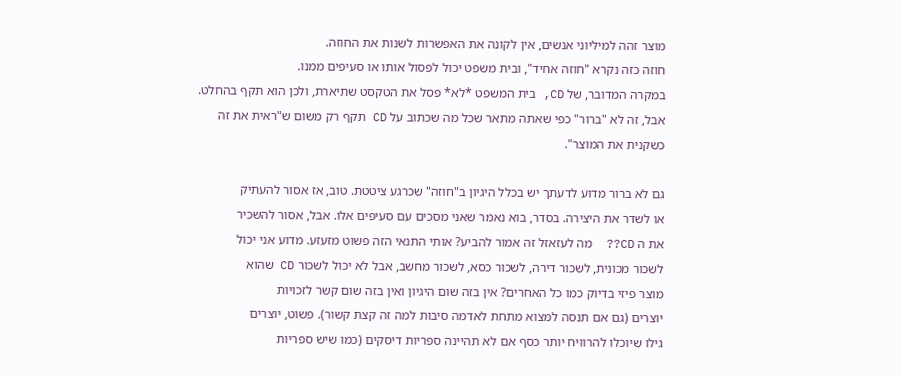מוצר זהה למיליוני אנשים, אין לקונה את האפשרות לשנות את החוזה.
חוזה כזה נקרא "חוזה אחיד", ובית משפט יכול לפסול אותו או סעיפים ממנו.
במקרה המדובר, של CD, בית המשפט *לא* פסל את הטקסט שתיארת, ולכן הוא תקף בהחלט.
אבל, זה לא "ברור" כפי שאתה מתאר שכל מה שכתוב על CD תקף רק משום ש"ראית את זה
כשקנית את המוצר".

גם לא ברור מדוע לדעתך יש בכלל היגיון ב"חוזה" שכרגע ציטטת. טוב, אז אסור להעתיק
או לשדר את היצירה. בסדר, בוא נאמר שאני מסכים עם סעיפים אלו. אבל, אסור להשכיר
את ה CD??  מה לעזאזל זה אמור להביע? אותי התנאי הזה פשוט מזעזע. מדוע אני יכול
לשכור מכונית, לשכור דירה, לשכור כסא, לשכור מחשב, אבל לא יכול לשכור CD שהוא
מוצר פיזי בדיוק כמו כל האחרים? אין בזה שום היגיון ואין בזה שום קשר לזכויות
יוצרים (גם אם תנסה למצוא מתחת לאדמה סיבות למה זה קצת קשור). פשוט, יוצרים
גילו שיוכלו להרוויח יותר כסף אם לא תהיינה ספריות דיסקים (כמו שיש ספריות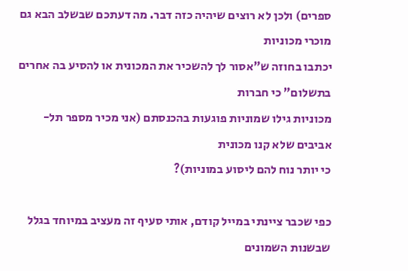ספרים) ולכן לא רוצים שיהיה כזה דבר. מה דעתכם שבשלב הבא גם מוכרי מכוניות
יכתבו בחוזה ש"אסור לך להשכיר את המכונית או להסיע בה אחרים בתשלום" כי חברות
מכוניות גילו שמוניות פוגעות בהכנסתם (אני מכיר מספר תל-אביבים שלא קנו מכונית
כי יותר נוח להם ליסוע במוניות)?

כפי שכבר ציינתי במייל קודם, אותי סעיף זה מעציב במיוחד בגלל שבשנות השמונים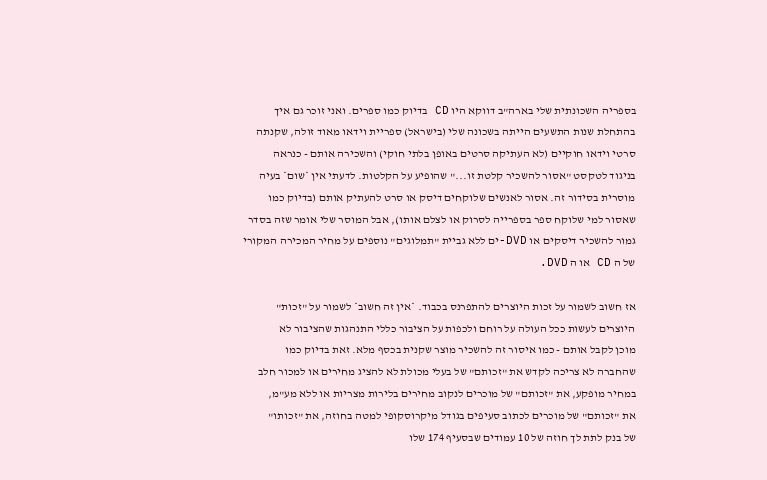בספריה השכונתית שלי בארה"ב דווקא היו CD בדיוק כמו ספרים. ואני זוכר גם איך
בהתחלת שנות התשעים הייתה בשכונה שלי (בישראל) ספריית וידאו מאוד זולה, שקנתה
סרטי וידאו חוקיים (לא העתיקה סרטים באופן בלתי חוקי) והשכירה אותם - כנראה
בניגוד לטקסט "אסור להשכיר קלטת זו..." שהופיע על הקלטות. לדעתי אין *שום* בעיה
מוסרית בסידור זה. אסור לאנשים שלוקחים דיסק או סרט להעתיק אותם (בדיוק כמו
שאסור למי שלוקח ספר בספרייה לסרוק או לצלם אותו), אבל המוסר שלי אומר שזה בסדר
גמור להשכיר דיסקים או DVD-ים ללא גביית "תמלוגים" נוספים על מחיר המכירה המקורי
של ה CD או ה DVD.

אז חשוב לשמור על זכות היוצרים להתפרנס בכבוד. *אין זה חשוב* לשמור על "זכות"
היוצרים לעשות ככל העולה על רוחם ולכפות על הציבור כללי התנהגות שהציבור לא
מוכן לקבל אותם - כמו איסור זה להשכיר מוצר שקנית בכסף מלא. זאת בדיוק כמו
שהחברה לא צריכה לקדש את "זכותם" של בעלי מכולת לא להציג מחירים או למכור חלב
במחיר מופקע, את "זכותם" של מוכרים לנקוב מחירים בלירות מצריות או ללא מע"מ,
את "זכותם" של מוכרים לכתוב סעיפים בגודל מיקרוסקופי למטה בחוזה, את "זכותו"
של בנק לתת לך חוזה של 10 עמודים שבסעיף 174 שלו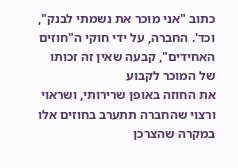כתוב "אני מוכר את נשמתי לבנק",
וכד'. החברה, על ידי חוקי ה"חוזים האחידים", קבעה שאין זה זכותו של המוכר לקבוע
את החוזה באופן שרירותי, ושראוי ורצוי שהחברה תתערב בחוזים אלו במקרה שהצרכן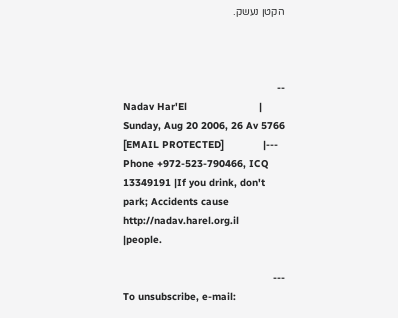הקטן נעשק.



--
Nadav Har'El                        |          Sunday, Aug 20 2006, 26 Av 5766
[EMAIL PROTECTED]             |---
Phone +972-523-790466, ICQ 13349191 |If you drink, don't park; Accidents cause
http://nadav.harel.org.il           |people.

---
To unsubscribe, e-mail: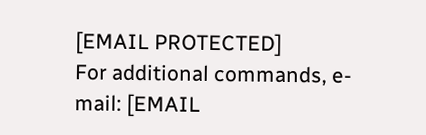[EMAIL PROTECTED]
For additional commands, e-mail: [EMAIL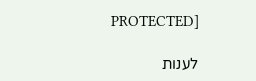PROTECTED]

לענות